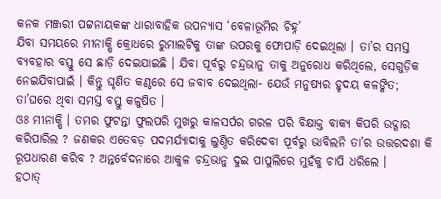କନକ ମଞ୍ଜରୀ ପଟ୍ଟନାୟକଙ୍କ ଧାରାବାହିକ ଉପନ୍ୟାସ ‘ବେଳାଭୂମିର ଚିହ୍ନ’
ଯିବା ସମୟରେ ମୀନାକ୍ଷି କ୍ରୋଧରେ ରୁମାଲଟିକୁ ତାଙ୍କ ଉପରକୁ ଫୋପାଡ଼ି ଦେଇଥିଲା । ତା’ର ସମସ୍ତ ବ୍ୟବହାର ବସ୍ତୁ ସେ ଛାଡ଼ି ଦେଇଯାଇଛି । ଯିବା ପୂର୍ବରୁ ଚନ୍ଦ୍ରଭାନୁ ତାକୁ ଅନୁରୋଧ କରିଥିଲେ, ସେଗୁଡ଼ିକ ନେଇଯିବାପାଇଁ । କିନ୍ତୁ ଘୃଣିତ କଣ୍ଠରେ ସେ ଜବାବ ଦେଇଥିଲା- ଯେଉଁ ମନୁଷ୍ୟର ହୃଦୟ କଳଙ୍କିତ; ତା’ଘରେ ଥିବା ସମସ୍ତ ବସ୍ତୁ କଳୁଷିତ ।
ଓଃ ମୀନାକ୍ଷି । ତମର ଫୁଟନ୍ତା ଫୁଲପରି ମୁଖରୁ କାଳସର୍ପର ଗରଳ ପରି ବିକ୍ଷାକ୍ତ ବାକ୍ୟ କିପରି ଉଦ୍ଗାର କରିପାରିଲ ? ଜଣକର ଏତେବଡ଼ ପଦମର୍ଯ୍ୟାଦାକୁ ଲୁଣ୍ଠିତ କରିଦେବା ପୂର୍ବରୁ ଭାବିଲନି ତା’ର ଉତ୍ତରଦଶା କି ରୂପଧାରଣ କରିବ ? ଅନ୍ତର୍ବେଦନାରେ ଆକୁଳ ଚନ୍ଦ୍ରଭାନୁ ଦୁଇ ପାପୁଲିରେ ମୁହଁକୁ ଚାପି ଧରିଲେ ।
ହଠାତ୍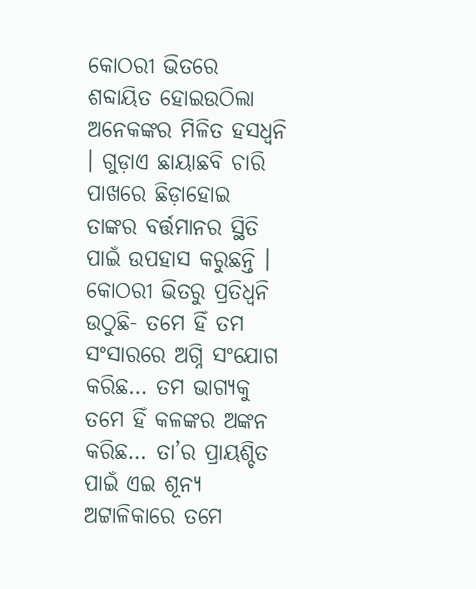କୋଠରୀ ଭିତରେ ଶବ୍ଦାୟିତ ହୋଇଉଠିଲା ଅନେକଙ୍କର ମିଳିତ ହସଧ୍ୱନି । ଗୁଡ଼ାଏ ଛାୟାଛବି ଚାରି ପାଖରେ ଛିଡ଼ାହୋଇ ତାଙ୍କର ବର୍ତ୍ତମାନର ସ୍ଥିତି ପାଇଁ ଉପହାସ କରୁଛନ୍ତି । କୋଠରୀ ଭିତରୁ ପ୍ରତିଧ୍ୱନି ଉଠୁଛି- ତମେ ହିଁ ତମ ସଂସାରରେ ଅଗ୍ନି ସଂଯୋଗ କରିଛ… ତମ ଭାଗ୍ୟକୁ ତମେ ହିଁ କଳଙ୍କର ଅଙ୍କନ କରିଛ… ତା’ର ପ୍ରାୟଶ୍ଚିତ ପାଇଁ ଏଇ ଶୂନ୍ୟ ଅଟ୍ଟାଳିକାରେ ତମେ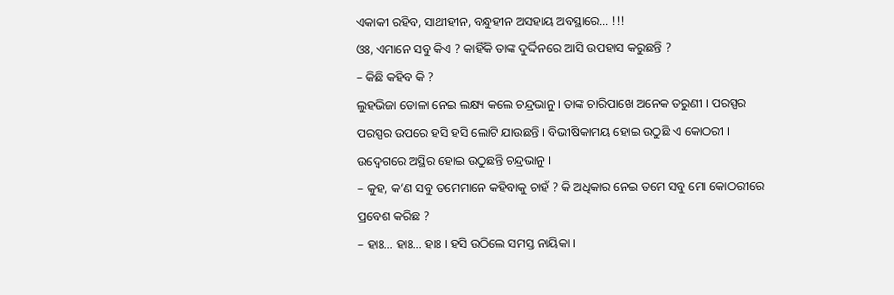ଏକାକୀ ରହିବ, ସାଥୀହୀନ, ବନ୍ଧୁହୀନ ଅସହାୟ ଅବସ୍ଥାରେ… !!!
ଓଃ, ଏମାନେ ସବୁ କିଏ ? କାହିଁକି ତାଙ୍କ ଦୁର୍ଦ୍ଦିନରେ ଆସି ଉପହାସ କରୁଛନ୍ତି ?
– କିଛି କହିବ କି ?
ଲୁହଭିଜା ଡୋଳା ନେଇ ଲକ୍ଷ୍ୟ କଲେ ଚନ୍ଦ୍ରଭାନୁ । ତାଙ୍କ ଚାରିପାଖେ ଅନେକ ତରୁଣୀ । ପରସ୍ପର ପରସ୍ପର ଉପରେ ହସି ହସି ଲୋଟି ଯାଉଛନ୍ତି । ବିଭୀଷିକାମୟ ହୋଇ ଉଠୁଛି ଏ କୋଠରୀ । ଉଦ୍ବେଗରେ ଅସ୍ଥିର ହୋଇ ଉଠୁଛନ୍ତି ଚନ୍ଦ୍ରଭାନୁ ।
– କୁହ, କ’ଣ ସବୁ ତମେମାନେ କହିବାକୁ ଚାହଁ ? କି ଅଧିକାର ନେଇ ତମେ ସବୁ ମୋ କୋଠରୀରେ ପ୍ରବେଶ କରିଛ ?
– ହାଃ… ହାଃ… ହାଃ । ହସି ଉଠିଲେ ସମସ୍ତ ନାୟିକା ।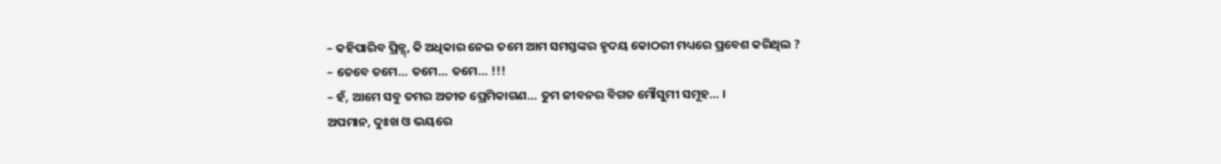– କହିପାରିବ ପ୍ରିନ୍ସ୍, କି ଅଧିକାର ନେଇ ତମେ ଆମ ସମସ୍ତଙ୍କର ହୃଦୟ କୋଠରୀ ମଧ୍ୟରେ ପ୍ରବେଶ କରିଥିଲ ?
– ତେବେ ତମେ… ତମେ… ତମେ… !!!
– ହଁ, ଆମେ ସବୁ ତମର ଅତୀତ ପ୍ରେମିକାଗଣ… ତୁମ ଜୀବନର ବିଗତ ମୌସୁମୀ ସମୂହ… ।
ଅପମାନ, ଦୁଃଖ ଓ ଭୟରେ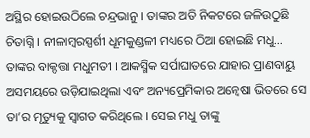ଅସ୍ଥିର ହୋଇଉଠିଲେ ଚନ୍ଦ୍ରଭାନୁ । ତାଙ୍କର ଅତି ନିକଟରେ ଜଳିଉଠୁଛି ଚିତାଗ୍ନି । ନୀଳାମ୍ବରସ୍ପର୍ଶୀ ଧୂମକୁଣ୍ଡଳୀ ମଧ୍ୟରେ ଠିଆ ହୋଇଛି ମଧୁ… ତାଙ୍କର ବାକ୍ଦତ୍ତା ମଧୁମତୀ । ଆକସ୍ମିକ ସର୍ପାଘାତରେ ଯାହାର ପ୍ରାଣବାୟୁ ଅସମୟରେ ଉଡ଼ିଯାଇଥିଲା ଏବଂ ଅନ୍ୟପ୍ରେମିକାର ଅନ୍ୱେଷା ଭିତରେ ସେ ତା’ର ମୃତ୍ୟୁକୁ ସ୍ୱାଗତ କରିଥିଲେ । ସେଇ ମଧୁ ତାଙ୍କୁ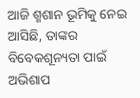ଆଜି ଶ୍ମଶାନ ଭୂମିକୁ ନେଇ ଆସିଛି, ତାଙ୍କର ବିବେକଶୂନ୍ୟତା ପାଇଁ ଅଭିଶାପ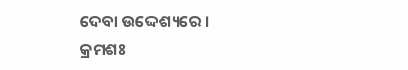ଦେବା ଉଦ୍ଦେଶ୍ୟରେ ।
କ୍ରମଶଃ